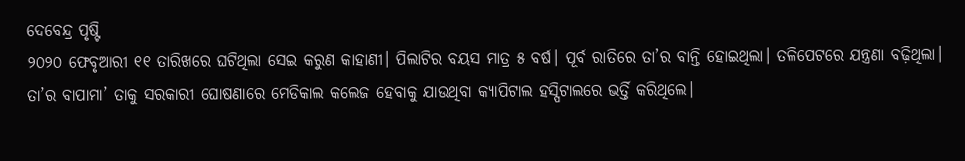ଦେବେନ୍ଦ୍ର ପୃଷ୍ଟି
୨୦୨୦ ଫେବୃଆରୀ ୧୧ ତାରିଖରେ ଘଟିଥିଲା ସେଇ କରୁଣ କାହାଣୀ। ପିଲାଟିର ବୟସ ମାତ୍ର ୫ ବର୍ଷ। ପୂର୍ବ ରାତିରେ ତା’ର ବାନ୍ତି ହୋଇଥିଲା। ତଳିପେଟରେ ଯନ୍ତ୍ରଣା ବଢ଼ିଥିଲା। ତା’ର ବାପାମା’ ତାକୁ ସରକାରୀ ଘୋଷଣାରେ ମେଡିକାଲ କଲେଜ ହେବାକୁ ଯାଉଥିବା କ୍ୟାପିଟାଲ ହସ୍ପିଟାଲରେ ଭର୍ତ୍ତି କରିଥିଲେ।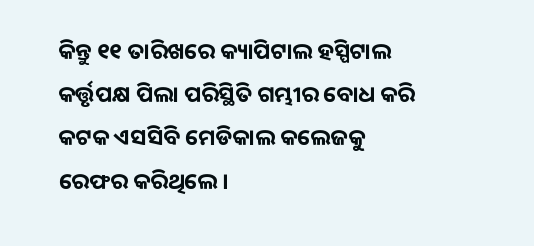କିନ୍ତୁ ୧୧ ତାରିଖରେ କ୍ୟାପିଟାଲ ହସ୍ପିଟାଲ କର୍ତ୍ତୃପକ୍ଷ ପିଲା ପରିସ୍ଥିତି ଗମ୍ଭୀର ବୋଧ କରି କଟକ ଏସସିବି ମେଡିକାଲ କଲେଜକୁ ରେଫର କରିଥିଲେ।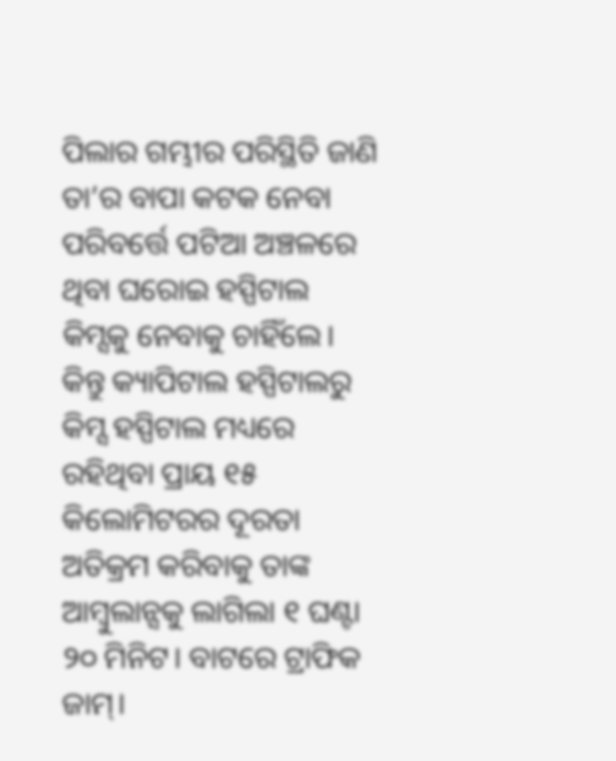ପିଲାର ଗମ୍ଭୀର ପରିସ୍ଥିତି ଜାଣି ତା’ର ବାପା କଟକ ନେବା ପରିବର୍ତ୍ତେ ପଟିଆ ଅଞ୍ଚଳରେ ଥିବା ଘରୋଇ ହସ୍ପିଟାଲ କିମ୍ସକୁ ନେବାକୁ ଚାହିଁଲେ। କିନ୍ତୁ କ୍ୟାପିଟାଲ ହସ୍ପିଟାଲରୁ କିମ୍ସ ହସ୍ପିଟାଲ ମଧ୍ୟରେ ରହିଥିବା ପ୍ରାୟ ୧୫ କିଲୋମିଟରର ଦୂରତା ଅତିକ୍ରମ କରିବାକୁ ତାଙ୍କ ଆମ୍ବୁଲାନ୍ସକୁ ଲାଗିଲା ୧ ଘଣ୍ଟା ୨୦ ମିନିଟ। ବାଟରେ ଟ୍ରାଫିକ ଜାମ୍।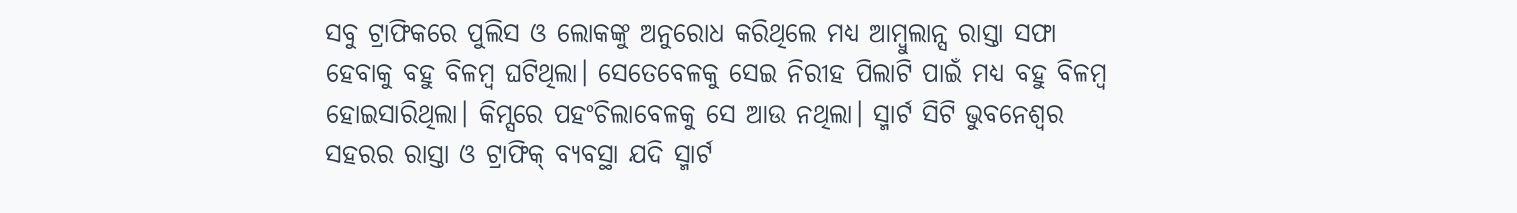ସବୁ ଟ୍ରାଫିକରେ ପୁଲିସ ଓ ଲୋକଙ୍କୁ ଅନୁରୋଧ କରିଥିଲେ ମଧ୍ୟ ଆମ୍ବୁଲାନ୍ସ ରାସ୍ତା ସଫା ହେବାକୁ ବହୁ ବିଳମ୍ବ ଘଟିଥିଲା। ସେତେବେଳକୁ ସେଇ ନିରୀହ ପିଲାଟି ପାଇଁ ମଧ୍ୟ ବହୁ ବିଳମ୍ବ ହୋଇସାରିଥିଲା। କିମ୍ସରେ ପହଂଚିଲାବେଳକୁ ସେ ଆଉ ନଥିଲା। ସ୍ମାର୍ଟ ସିଟି ଭୁବନେଶ୍ୱର ସହରର ରାସ୍ତା ଓ ଟ୍ରାଫିକ୍ ବ୍ୟବସ୍ଥା ଯଦି ସ୍ମାର୍ଟ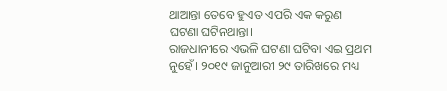ଥାଆନ୍ତା ତେବେ ହୁଏତ ଏପରି ଏକ କରୁଣ ଘଟଣା ଘଟିନଥାନ୍ତା।
ରାଜଧାନୀରେ ଏଭଳି ଘଟଣା ଘଟିବା ଏଇ ପ୍ରଥମ ନୁହେଁ। ୨୦୧୯ ଜାନୁଆରୀ ୨୯ ତାରିଖରେ ମଧ୍ୟ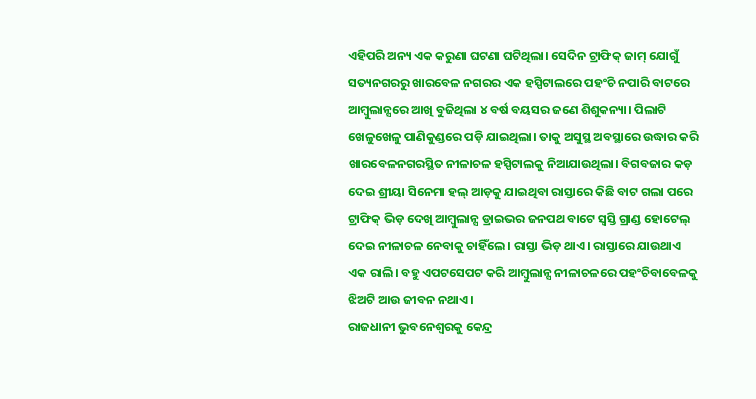ଏହିପରି ଅନ୍ୟ ଏକ କରୁଣା ଘଟଣା ଘଟିଥିଲା। ସେଦିନ ଟ୍ରାଫିକ୍ ଜାମ୍ ଯୋଗୁଁ ସତ୍ୟନଗରରୁ ଖାରବେଳ ନଗରର ଏକ ହସ୍ପିଟାଲରେ ପହଂଚି ନପାରି ବାଟରେ ଆମ୍ବୁଲାନ୍ସରେ ଆଖି ବୁଜିଥିଲା ୪ ବର୍ଷ ବୟସର ଜଣେ ଶିଶୁକନ୍ୟା। ପିଲାଟି ଖେଳୁଖେଳୁ ପାଣିକୁଣ୍ଡରେ ପଡ଼ି ଯାଇଥିଲା। ତାକୁ ଅସୁସ୍ଥ ଅବସ୍ଥାରେ ଉଦ୍ଧାର କରି ଖାରବେଳନଗରସ୍ଥିତ ନୀଳାଚଳ ହସ୍ପିଟାଲକୁ ନିଆଯାଉଥିଲା। ବିଗବଜାର କଡ଼ ଦେଇ ଶ୍ରୀୟା ସିନେମା ହଲ୍ ଆଡ଼କୁ ଯାଇଥିବା ରାସ୍ତାରେ କିଛି ବାଟ ଗଲା ପରେ ଟ୍ରାଫିକ୍ ଭିଡ଼ ଦେଖି ଆମ୍ବୁଲାନ୍ସ ଡ୍ରାଇଭର ଜନପଥ ବାଟେ ସ୍ୱସ୍ତି ଗ୍ରାଣ୍ଡ ହୋଟେଲ୍ ଦେଇ ନୀଳାଚଳ ନେବାକୁ ଚାହିଁଲେ। ରାସ୍ତା ଭିଡ଼ ଥାଏ। ରାସ୍ତାରେ ଯାଉଥାଏ ଏକ ରାଲି। ବହୁ ଏପଟସେପଟ କରି ଆମ୍ବୁଲାନ୍ସ ନୀଳାଚଳରେ ପହଂଚିବାବେଳକୁ ଝିଅଟି ଆଉ ଜୀବନ ନଥାଏ।
ରାଜଧାନୀ ଭୁବନେଶ୍ୱରକୁ କେନ୍ଦ୍ର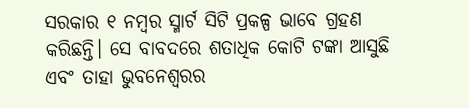ସରକାର ୧ ନମ୍ବର ସ୍ମାର୍ଟ ସିଟି ପ୍ରକଳ୍ପ ଭାବେ ଗ୍ରହଣ କରିଛନ୍ତି। ସେ ବାବଦରେ ଶତାଧିକ କୋଟି ଟଙ୍କା ଆସୁଛି ଏବଂ ତାହା ଭୁବନେଶ୍ୱରର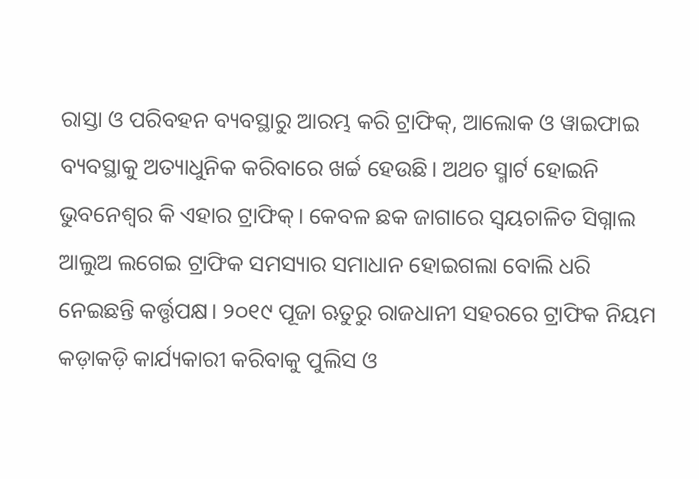ରାସ୍ତା ଓ ପରିବହନ ବ୍ୟବସ୍ଥାରୁ ଆରମ୍ଭ କରି ଟ୍ରାଫିକ୍, ଆଲୋକ ଓ ୱାଇଫାଇ ବ୍ୟବସ୍ଥାକୁ ଅତ୍ୟାଧୁନିକ କରିବାରେ ଖର୍ଚ୍ଚ ହେଉଛି। ଅଥଚ ସ୍ମାର୍ଟ ହୋଇନି ଭୁବନେଶ୍ୱର କି ଏହାର ଟ୍ରାଫିକ୍। କେବଳ ଛକ ଜାଗାରେ ସ୍ୱୟଚାଳିତ ସିଗ୍ନାଲ ଆଲୁଅ ଲଗେଇ ଟ୍ରାଫିକ ସମସ୍ୟାର ସମାଧାନ ହୋଇଗଲା ବୋଲି ଧରି ନେଇଛନ୍ତି କର୍ତ୍ତୃପକ୍ଷ। ୨୦୧୯ ପୂଜା ଋତୁରୁ ରାଜଧାନୀ ସହରରେ ଟ୍ରାଫିକ ନିୟମ କଡ଼ାକଡ଼ି କାର୍ଯ୍ୟକାରୀ କରିବାକୁ ପୁଲିସ ଓ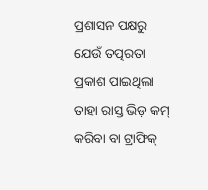ପ୍ରଶାସନ ପକ୍ଷରୁ ଯେଉଁ ତତ୍ପରତା ପ୍ରକାଶ ପାଇଥିଲା ତାହା ରାସ୍ତ ଭିଡ଼ କମ୍ କରିବା ବା ଟ୍ରାଫିକ୍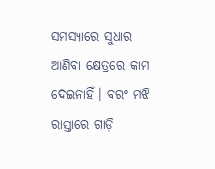ସମସ୍ୟାରେ ସୁଧାର ଆଣିବା କ୍ଷେତ୍ରରେ କାମ ଦେଇନାହିଁ। ବରଂ ମଝି ରାସ୍ତାରେ ଗାଡ଼ି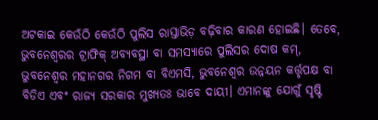ଅଟକାଇ କେଉଁଠି କେଉଁଠି ପୁଲିସ ରାସ୍ତାଭିଡ଼ ବଢ଼ିବାର କାରଣ ହୋଇଛି। ତେବେ, ଭୁବନେଶ୍ୱରର ଟ୍ରାଫିକ୍ ଅବ୍ୟବସ୍ଥା ବା ସମସ୍ୟାରେ ପୁଲିସର ଦୋଷ କମ୍, ଭୁବନେଶ୍ୱର ମହାନଗର ନିଗମ ବା ବିଏମସି, ଭୁବନେଶ୍ୱର ଉନ୍ନୟନ କର୍ତ୍ତୃପକ୍ଷ ବା ବିଡିଏ ଏବଂ ରାଜ୍ୟ ସରକାର ମୁଖ୍ୟତଃ ଭାବେ ଦାୟୀ। ଏମାନଙ୍କୁ ଯୋଗୁଁ ସୃଷ୍ଟି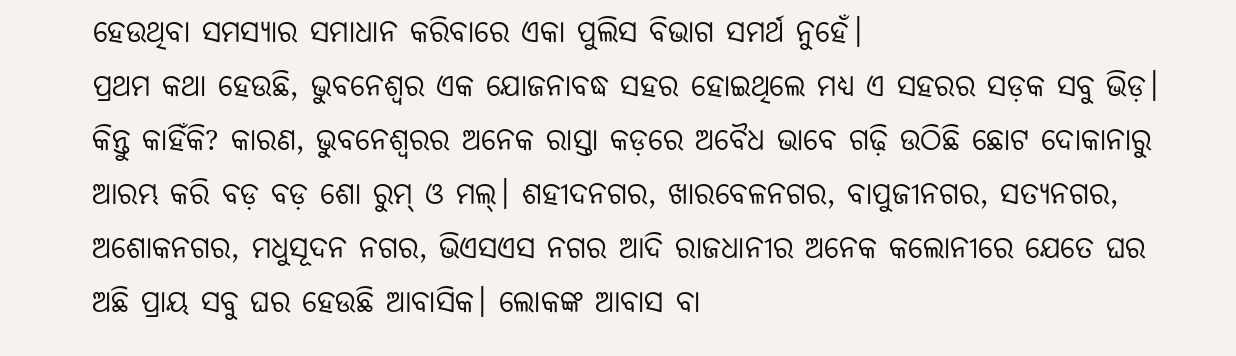ହେଉଥିବା ସମସ୍ୟାର ସମାଧାନ କରିବାରେ ଏକା ପୁଲିସ ବିଭାଗ ସମର୍ଥ ନୁହେଁ।
ପ୍ରଥମ କଥା ହେଉଛି, ଭୁବନେଶ୍ୱର ଏକ ଯୋଜନାବଦ୍ଧ ସହର ହୋଇଥିଲେ ମଧ୍ୟ ଏ ସହରର ସଡ଼କ ସବୁ ଭିଡ଼। କିନ୍ତୁ କାହିଁକି? କାରଣ, ଭୁବନେଶ୍ୱରର ଅନେକ ରାସ୍ତା କଡ଼ରେ ଅବୈଧ ଭାବେ ଗଢ଼ି ଉଠିଛି ଛୋଟ ଦୋକାନାରୁ ଆରମ୍ଭ କରି ବଡ଼ ବଡ଼ ଶୋ ରୁମ୍ ଓ ମଲ୍। ଶହୀଦନଗର, ଖାରବେଳନଗର, ବାପୁଜୀନଗର, ସତ୍ୟନଗର, ଅଶୋକନଗର, ମଧୁସୂଦନ ନଗର, ଭିଏସଏସ ନଗର ଆଦି ରାଜଧାନୀର ଅନେକ କଲୋନୀରେ ଯେତେ ଘର ଅଛି ପ୍ରାୟ ସବୁ ଘର ହେଉଛି ଆବାସିକ। ଲୋକଙ୍କ ଆବାସ ବା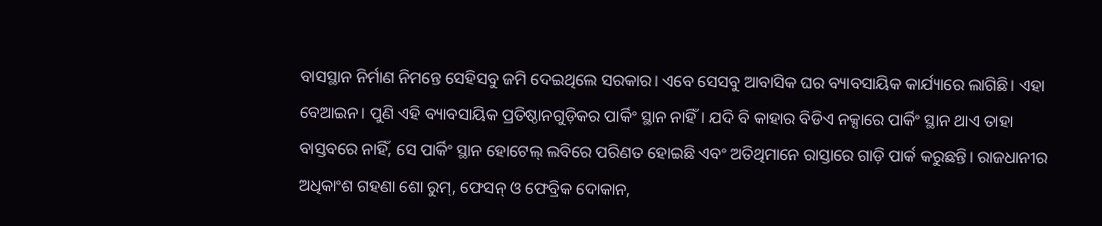ବାସସ୍ଥାନ ନିର୍ମାଣ ନିମନ୍ତେ ସେହିସବୁ ଜମି ଦେଇଥିଲେ ସରକାର। ଏବେ ସେସବୁ ଆବାସିକ ଘର ବ୍ୟାବସାୟିକ କାର୍ଯ୍ୟାରେ ଲାଗିଛି। ଏହା ବେଆଇନ। ପୁଣି ଏହି ବ୍ୟାବସାୟିକ ପ୍ରତିଷ୍ଠାନଗୁଡ଼ିକର ପାର୍କିଂ ସ୍ଥାନ ନାହିଁ। ଯଦି ବି କାହାର ବିଡିଏ ନକ୍ସାରେ ପାର୍କିଂ ସ୍ଥାନ ଥାଏ ତାହା ବାସ୍ତବରେ ନାହିଁ, ସେ ପାର୍କିଂ ସ୍ଥାନ ହୋଟେଲ୍ ଲବିରେ ପରିଣତ ହୋଇଛି ଏବଂ ଅତିଥିମାନେ ରାସ୍ତାରେ ଗାଡ଼ି ପାର୍କ କରୁଛନ୍ତି। ରାଜଧାନୀର ଅଧିକାଂଶ ଗହଣା ଶୋ ରୁମ୍, ଫେସନ୍ ଓ ଫେବ୍ରିକ ଦୋକାନ,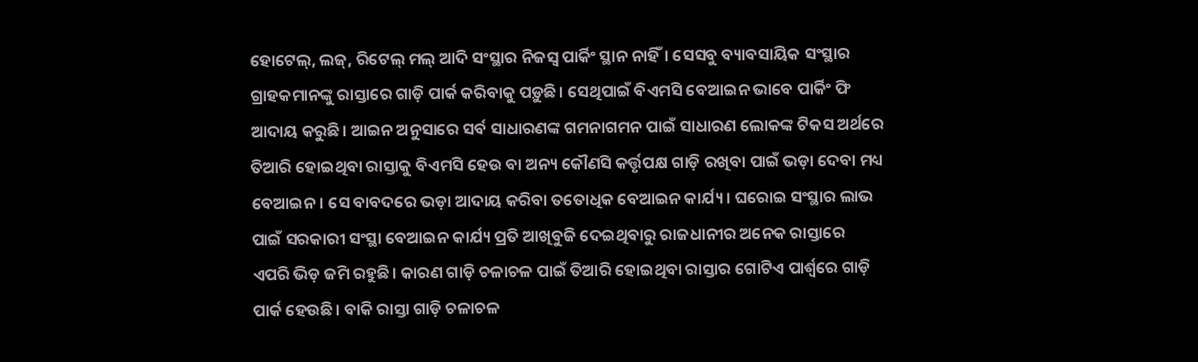ହୋଟେଲ୍, ଲଜ୍, ରିଟେଲ୍ ମଲ୍ ଆଦି ସଂସ୍ଥାର ନିଜସ୍ୱ ପାର୍କିଂ ସ୍ଥାନ ନାହିଁ। ସେସବୁ ବ୍ୟାବସାୟିକ ସଂସ୍ଥାର ଗ୍ରାହକମାନଙ୍କୁ ରାସ୍ତାରେ ଗାଡ଼ି ପାର୍କ କରିବାକୁ ପଡ଼ୁଛି। ସେଥିପାଇଁ ବିଏମସି ବେଆଇନ ଭାବେ ପାର୍କିଂ ଫି ଆଦାୟ କରୁଛି। ଆଇନ ଅନୁସାରେ ସର୍ବ ସାଧାରଣଙ୍କ ଗମନାଗମନ ପାଇଁ ସାଧାରଣ ଲୋକଙ୍କ ଟିକସ ଅର୍ଥରେ ତିଆରି ହୋଇଥିବା ରାସ୍ତାକୁ ବିଏମସି ହେଉ ବା ଅନ୍ୟ କୌଣସି କର୍ତ୍ତୃପକ୍ଷ ଗାଡ଼ି ରଖିବା ପାଇଁ ଭଡ଼ା ଦେବା ମଧ୍ୟ ବେଆଇନ। ସେ ବାବଦରେ ଭଡ଼ା ଆଦାୟ କରିବା ତତୋଧିକ ବେଆଇନ କାର୍ଯ୍ୟ। ଘରୋଇ ସଂସ୍ଥାର ଲାଭ ପାଇଁ ସରକାରୀ ସଂସ୍ଥା ବେଆଇନ କାର୍ଯ୍ୟ ପ୍ରତି ଆଖିବୁଜି ଦେଇଥିବାରୁ ରାଜଧାନୀର ଅନେକ ରାସ୍ତାରେ ଏପରି ଭିଡ଼ ଜମି ରହୁଛି। କାରଣ ଗାଡ଼ି ଚଳାଚଳ ପାଇଁ ତିଆରି ହୋଇଥିବା ରାସ୍ତାର ଗୋଟିଏ ପାର୍ଶ୍ୱରେ ଗାଡ଼ି ପାର୍କ ହେଉଛି। ବାକି ରାସ୍ତା ଗାଡ଼ି ଚଳାଚଳ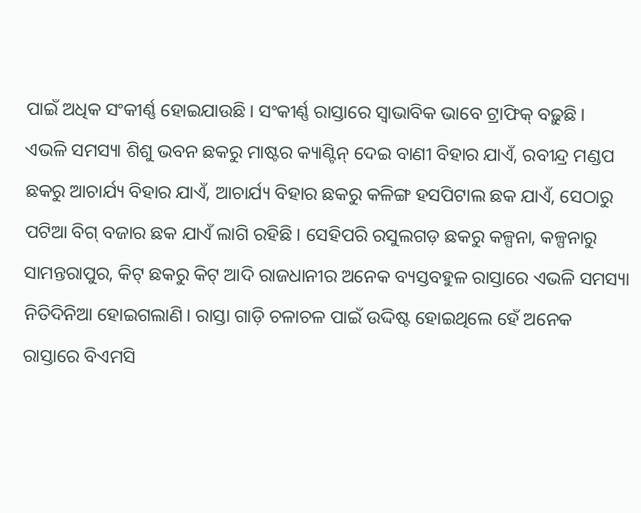ପାଇଁ ଅଧିକ ସଂକୀର୍ଣ୍ଣ ହୋଇଯାଉଛି। ସଂକୀର୍ଣ୍ଣ ରାସ୍ତାରେ ସ୍ୱାଭାବିକ ଭାବେ ଟ୍ରାଫିକ୍ ବଢ଼ୁଛି।
ଏଭଳି ସମସ୍ୟା ଶିଶୁ ଭବନ ଛକରୁ ମାଷ୍ଟର କ୍ୟାଣ୍ଟିନ୍ ଦେଇ ବାଣୀ ବିହାର ଯାଏଁ, ରବୀନ୍ଦ୍ର ମଣ୍ଡପ ଛକରୁ ଆଚାର୍ଯ୍ୟ ବିହାର ଯାଏଁ, ଆଚାର୍ଯ୍ୟ ବିହାର ଛକରୁ କଳିଙ୍ଗ ହସପିଟାଲ ଛକ ଯାଏଁ, ସେଠାରୁ ପଟିଆ ବିଗ୍ ବଜାର ଛକ ଯାଏଁ ଲାଗି ରହିଛି। ସେହିପରି ରସୁଲଗଡ଼ ଛକରୁ କଳ୍ପନା, କଳ୍ପନାରୁ ସାମନ୍ତରାପୁର, କିଟ୍ ଛକରୁ କିଟ୍ ଆଦି ରାଜଧାନୀର ଅନେକ ବ୍ୟସ୍ତବହୁଳ ରାସ୍ତାରେ ଏଭଳି ସମସ୍ୟା ନିତିଦିନିଆ ହୋଇଗଲାଣି। ରାସ୍ତା ଗାଡ଼ି ଚଳାଚଳ ପାଇଁ ଉଦ୍ଦିଷ୍ଟ ହୋଇଥିଲେ ହେଁ ଅନେକ ରାସ୍ତାରେ ବିଏମସି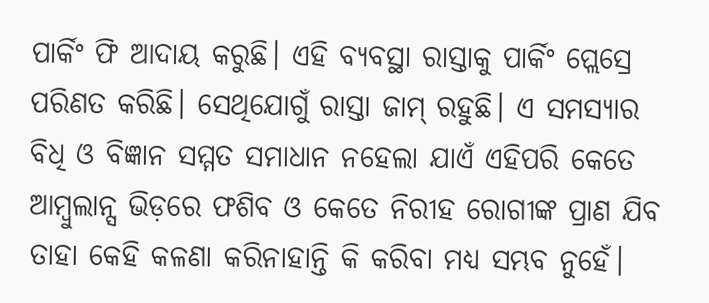ପାର୍କିଂ ଫି ଆଦାୟ କରୁଛି। ଏହି ବ୍ୟବସ୍ଥା ରାସ୍ତାକୁ ପାର୍କିଂ ପ୍ଲେସ୍ରେ ପରିଣତ କରିଛି। ସେଥିଯୋଗୁଁ ରାସ୍ତା ଜାମ୍ ରହୁଛି। ଏ ସମସ୍ୟାର ବିଧି ଓ ବିଜ୍ଞାନ ସମ୍ମତ ସମାଧାନ ନହେଲା ଯାଏଁ ଏହିପରି କେତେ ଆମ୍ବୁଲାନ୍ସ ଭିଡ଼ରେ ଫଶିବ ଓ କେତେ ନିରୀହ ରୋଗୀଙ୍କ ପ୍ରାଣ ଯିବ ତାହା କେହି କଳଣା କରିନାହାନ୍ତି କି କରିବା ମଧ୍ୟ ସମ୍ଭବ ନୁହେଁ।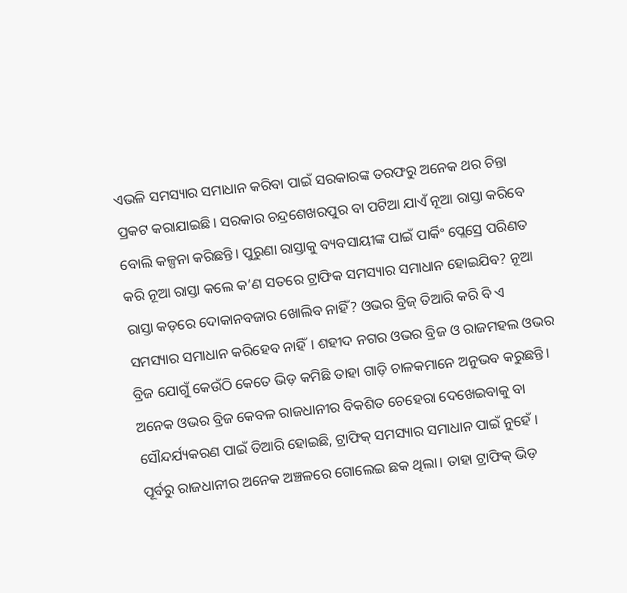ଏଭଳି ସମସ୍ୟାର ସମାଧାନ କରିବା ପାଇଁ ସରକାରଙ୍କ ତରଫରୁ ଅନେକ ଥର ଚିନ୍ତା ପ୍ରକଟ କରାଯାଇଛି। ସରକାର ଚନ୍ଦ୍ରଶେଖରପୁର ବା ପଟିଆ ଯାଏଁ ନୂଆ ରାସ୍ତା କରିବେ ବୋଲି କଳ୍ପନା କରିଛନ୍ତି। ପୁରୁଣା ରାସ୍ତାକୁ ବ୍ୟବସାୟୀଙ୍କ ପାଇଁ ପାର୍କିଂ ପ୍ଲେସ୍ରେ ପରିଣତ କରି ନୂଆ ରାସ୍ତା କଲେ କ’ଣ ସତରେ ଟ୍ରାଫିକ ସମସ୍ୟାର ସମାଧାନ ହୋଇଯିବ? ନୂଆ ରାସ୍ତା କଡ଼ରେ ଦୋକାନବଜାର ଖୋଲିବ ନାହିଁ? ଓଭର ବ୍ରିଜ୍ ତିଆରି କରି ବି ଏ ସମସ୍ୟାର ସମାଧାନ କରିହେବ ନାହିଁ। ଶହୀଦ ନଗର ଓଭର ବ୍ରିଜ ଓ ରାଜମହଲ ଓଭର ବ୍ରିଜ ଯୋଗୁଁ କେଉଁଠି କେତେ ଭିଡ଼ କମିଛି ତାହା ଗାଡ଼ି ଚାଳକମାନେ ଅନୁଭବ କରୁଛନ୍ତି। ଅନେକ ଓଭର ବ୍ରିଜ କେବଳ ରାଜଧାନୀର ବିକଶିତ ଚେହେରା ଦେଖେଇବାକୁ ବା ସୌନ୍ଦର୍ଯ୍ୟକରଣ ପାଇଁ ତିଆରି ହୋଇଛି, ଟ୍ରାଫିକ୍ ସମସ୍ୟାର ସମାଧାନ ପାଇଁ ନୁହେଁ। ପୂର୍ବରୁ ରାଜଧାନୀର ଅନେକ ଅଞ୍ଚଳରେ ଗୋଲେଇ ଛକ ଥିଲା। ତାହା ଟ୍ରାଫିକ୍ ଭିଡ଼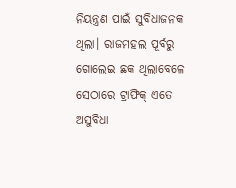ନିୟନ୍ତ୍ରଣ ପାଇଁ ସୁବିଧାଜନକ ଥିଲା। ରାଜମହଲ ପୂର୍ବରୁ ଗୋଲେଇ ଛକ ଥିଲାବେଳେ ସେଠାରେ ଟ୍ରାଫିକ୍ ଏତେ ଅସୁବିଧା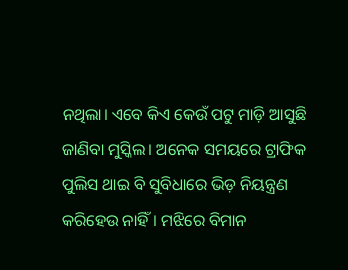ନଥିଲା। ଏବେ କିଏ କେଉଁ ପଟୁ ମାଡ଼ି ଆସୁଛି ଜାଣିବା ମୁସ୍କିଲ। ଅନେକ ସମୟରେ ଟ୍ରାଫିକ ପୁଲିସ ଥାଇ ବି ସୁବିଧାରେ ଭିଡ଼ ନିୟନ୍ତ୍ରଣ କରିହେଉ ନାହିଁ। ମଝିରେ ବିମାନ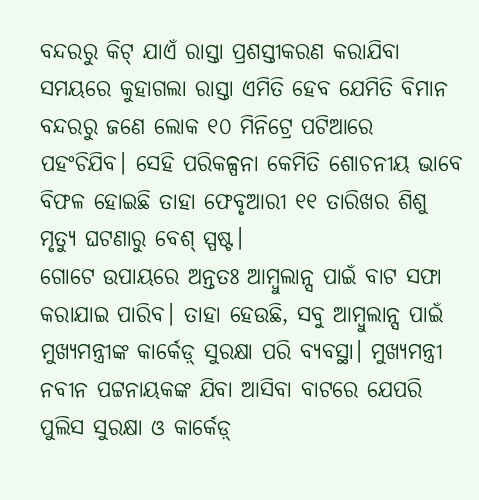ବନ୍ଦରରୁ କିଟ୍ ଯାଏଁ ରାସ୍ତା ପ୍ରଶସ୍ତୀକରଣ କରାଯିବା ସମୟରେ କୁହାଗଲା ରାସ୍ତା ଏମିତି ହେବ ଯେମିତି ବିମାନ ବନ୍ଦରରୁ ଜଣେ ଲୋକ ୧୦ ମିନିଟ୍ରେ ପଟିଆରେ ପହଂଚିଯିବ। ସେହି ପରିକଳ୍ପନା କେମିତି ଶୋଚନୀୟ ଭାବେ ବିଫଳ ହୋଇଛି ତାହା ଫେବୃଆରୀ ୧୧ ତାରିଖର ଶିଶୁ ମୃତ୍ୟୁ ଘଟଣାରୁ ବେଶ୍ ସ୍ପଷ୍ଟ।
ଗୋଟେ ଉପାୟରେ ଅନ୍ତତଃ ଆମ୍ବୁଲାନ୍ସ ପାଇଁ ବାଟ ସଫା କରାଯାଇ ପାରିବ। ତାହା ହେଉଛି, ସବୁ ଆମ୍ବୁଲାନ୍ସ ପାଇଁ ମୁଖ୍ୟମନ୍ତ୍ରୀଙ୍କ କାର୍କେଡ଼୍ ସୁରକ୍ଷା ପରି ବ୍ୟବସ୍ଥା। ମୁଖ୍ୟମନ୍ତ୍ରୀ ନବୀନ ପଟ୍ଟନାୟକଙ୍କ ଯିବା ଆସିବା ବାଟରେ ଯେପରି ପୁଲିସ ସୁରକ୍ଷା ଓ କାର୍କେଡ଼୍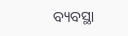ବ୍ୟବସ୍ଥା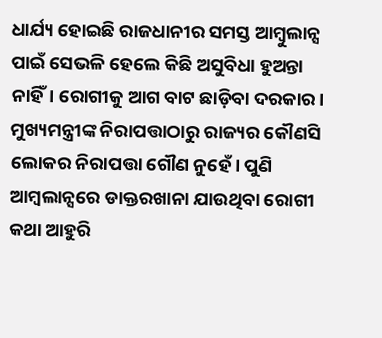ଧାର୍ଯ୍ୟ ହୋଇଛି ରାଜଧାନୀର ସମସ୍ତ ଆମ୍ବୁଲାନ୍ସ ପାଇଁ ସେଭଳି ହେଲେ କିଛି ଅସୁବିଧା ହୁଅନ୍ତା ନାହିଁ। ରୋଗୀକୁ ଆଗ ବାଟ ଛାଡ଼ିବା ଦରକାର। ମୁଖ୍ୟମନ୍ତ୍ରୀଙ୍କ ନିରାପତ୍ତାଠାରୁ ରାଜ୍ୟର କୌଣସି ଲୋକର ନିରାପତ୍ତା ଗୌଣ ନୁହେଁ। ପୁଣି ଆମ୍ବଲାନ୍ସରେ ଡାକ୍ତରଖାନା ଯାଉଥିବା ରୋଗୀ କଥା ଆହୁରି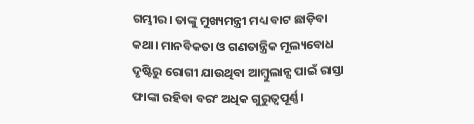ଗମ୍ଭୀର। ତାଙ୍କୁ ମୁଖ୍ୟମନ୍ତ୍ରୀ ମଧ୍ୟ ବାଟ ଛାଡ଼ିବା କଥା। ମାନବିକତା ଓ ଗଣତାନ୍ତ୍ରିକ ମୂଲ୍ୟବୋଧ ଦୃଷ୍ଟିରୁ ରୋଗୀ ଯାଉଥିବା ଆମ୍ବୁଲାନ୍ସ ପାଇଁ ରାସ୍ତା ଫାଙ୍କା ରହିବା ବରଂ ଅଧିକ ଗୁରୁତ୍ୱପୂର୍ଣ୍ଣ।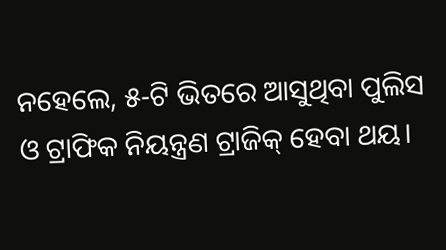ନହେଲେ, ୫-ଟି ଭିତରେ ଆସୁଥିବା ପୁଲିସ ଓ ଟ୍ରାଫିକ ନିୟନ୍ତ୍ରଣ ଟ୍ରାଜିକ୍ ହେବା ଥୟ।